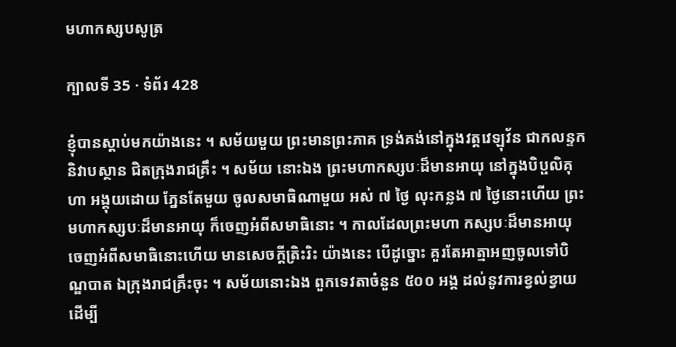មហាកស្សបសូត្រ

ក្បាលទី 35 · ទំព័រ 428

ខ្ញុំបានស្តាប់មកយ៉ាងនេះ ។ សម័យមួយ ព្រះមានព្រះភាគ ទ្រង់គង់នៅក្នុងវត្តវេឡុវ័ន ជាកលន្ទកនិវាបស្ថាន ជិតក្រុងរាជគ្រឹះ ។ សម័យ នោះឯង ព្រះមហាកស្សបៈដ៏មានអាយុ នៅក្នុងបិប្ផលិគុហា អង្គុយដោយ ភ្នែនតែមួយ ចូលសមាធិណាមួយ អស់ ៧ ថ្ងៃ លុះកន្លង ៧ ថ្ងៃនោះហើយ ព្រះមហាកស្សបៈដ៏មានអាយុ ក៏ចេញអំពីសមាធិនោះ ។ កាលដែលព្រះមហា កស្សបៈដ៏មានអាយុ ចេញអំពីសមាធិនោះហើយ មានសេចក្តីត្រិះរិះ យ៉ាងនេះ បើដូច្នោះ គួរតែអាត្មាអញចូលទៅបិណ្ឌបាត ឯក្រុងរាជគ្រឹះចុះ ។ សម័យនោះឯង ពួកទេវតាចំនួន ៥០០ អង្គ ដល់នូវការខ្វល់ខ្វាយ ដើម្បី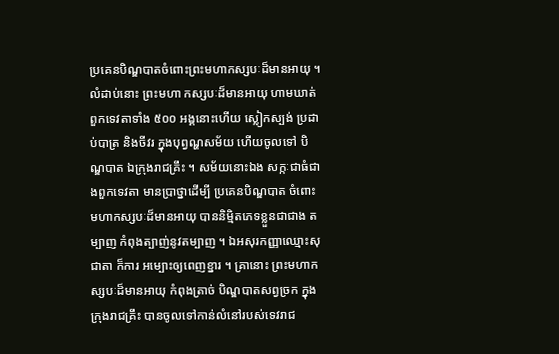ប្រគេនបិណ្ឌបាតចំពោះព្រះមហាកស្សបៈដ៏មានអាយុ ។ លំដាប់នោះ ព្រះមហា កស្សបៈដ៏មានអាយុ ហាមឃាត់ពួកទេវតាទាំង ៥០០ អង្គនោះហើយ ស្លៀកស្បង់ ប្រដាប់បាត្រ និងចីវរ ក្នុងបុព្វណ្ហសម័យ ហើយចូលទៅ បិណ្ឌបាត ឯក្រុងរាជគ្រឹះ ។ សម័យនោះឯង សក្កៈជាធំជាងពួកទេវតា មានប្រាថ្នាដើម្បី ប្រគេនបិណ្ឌបាត ចំពោះមហាកស្សបៈដ៏មានអាយុ បាននិម្មិតភេទខ្លួនជាជាង តម្បាញ កំពុងត្បាញ់នូវតម្បាញ ។ ឯអសុរកញ្ញាឈ្មោះសុជាតា ក៏ការ អម្បោះឲ្យពេញខ្នារ ។ គ្រានោះ ព្រះមហាកស្សបៈដ៏មានអាយុ កំពុងត្រាច់ បិណ្ឌបាតសព្វច្រក ក្នុងក្រុងរាជគ្រឹះ បានចូលទៅកាន់លំនៅរបស់ទេវរាជ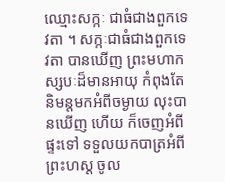ឈ្មោះសក្កៈ ជាធំជាងពួកទេវតា ។ សក្កៈជាធំជាងពួកទេវតា បានឃើញ ព្រះមហាកស្សបៈដ៏មានអាយុ កំពុងតែនិមន្តមកអំពីចម្ងាយ លុះបានឃើញ ហើយ ក៏ចេញអំពីផ្ទះទៅ ទទួលយកបាត្រអំពីព្រះហស្ត ចូល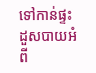ទៅកាន់ផ្ទះ ដួសបាយអំពី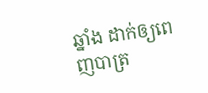ឆ្នាំង ដាក់ឲ្យពេញបាត្រ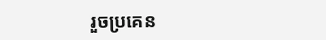រួចប្រគេន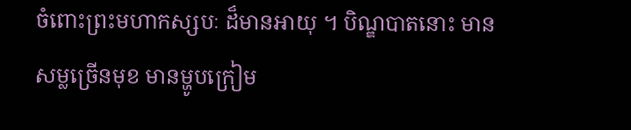ចំពោះព្រះមហាកស្សបៈ ដ៏មានអាយុ ។ បិណ្ឌបាតនោះ មានសម្លច្រើនមុខ មានម្ហូបក្រៀម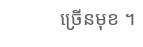ច្រើនមុខ ។